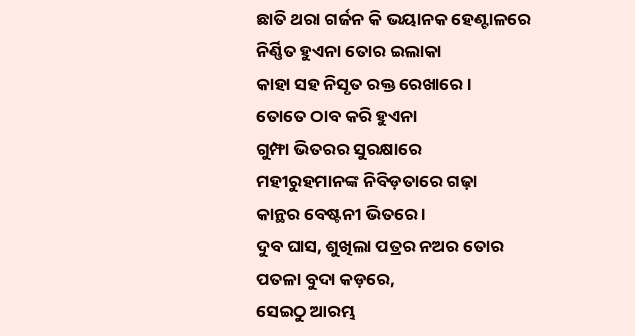ଛାତି ଥରା ଗର୍ଜନ କି ଭୟାନକ ହେଣ୍ଟାଳରେ
ନିର୍ଣ୍ଣିତ ହୁଏନା ତୋର ଇଲାକା
କାହା ସହ ନିସୃତ ରକ୍ତ ରେଖାରେ ।
ତୋତେ ଠାବ କରି ହୁଏନା
ଗୁମ୍ଫା ଭିତରର ସୁରକ୍ଷାରେ
ମହୀରୁହମାନଙ୍କ ନିବିଡ଼ତାରେ ଗଢ଼ା
କାନ୍ଥର ବେଷ୍ଟନୀ ଭିତରେ ।
ଦୁବ ଘାସ, ଶୁଖିଲା ପତ୍ରର ନଅର ତୋର
ପତଳା ବୁଦା କଡ଼ରେ,
ସେଇଠୁ ଆରମ୍ଭ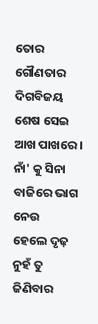ତୋର ଗୌଣତାର ଦିଗବିଜୟ
ଶେଷ ସେଇ ଆଖ ପାଖରେ ।
ନାଁ' କୁ ସିନା ବାଜିରେ ଭାଗ ନେଉ
ହେଲେ ଦୃଢ଼ ନୁହଁ ତୁ ଜିଣିବାର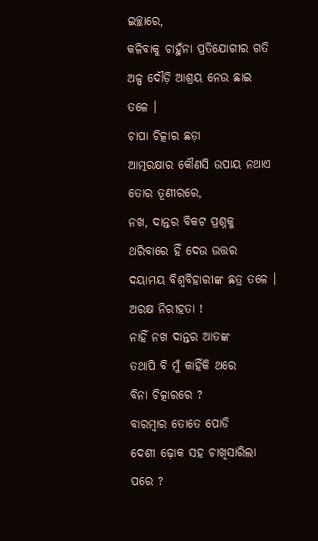ଇଚ୍ଛାରେ,
କଳିବାକୁ ଚାହୁଁନା ପ୍ରତିଯୋଗୀର ଗତି
ଅଳ୍ପ ଦୌଡ଼ି ଆଶ୍ରୟ ନେଉ ଛାଇ ତଳେ ।
ଚାପା ଚିତ୍କାର ଛଡ଼ା
ଆତ୍ମରକ୍ଷାର କୌଣସି ଉପାୟ ନଥାଏ
ତୋର ତୂଣୀରରେ,
ନଖ, ଦାନ୍ତର ବିକଟ ପ୍ରଶ୍ନକୁ
ଥରିବାରେ ହିଁ ଦେଉ ଉତ୍ତର
ଦୟାମୟ ବିଶ୍ୱବିହାରୀଙ୍କ ଛତ୍ର ତଳେ ।
ଅରକ୍ଷ ନିରୀହତା !
ନାହିଁ ନଖ ଦାନ୍ତର ଆତଙ୍କ
ତଥାପି ବି ମୁଁ କାହିଁକି ଥରେ
ବିନା ଚିତ୍କାରରେ ?
ବାରମ୍ବାର ତୋତେ ପୋଡି
ଦେଶୀ ଢ଼ୋକ ସହ ଚାଖିସାରିଲା ପରେ ?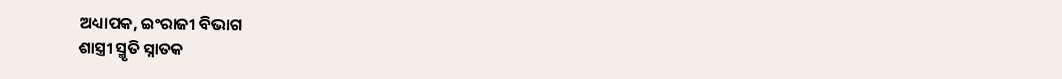ଅଧ୍ୟାପକ, ଇଂରାଜୀ ବିଭାଗ
ଶାସ୍ତ୍ରୀ ସ୍ମୃତି ସ୍ନାତକ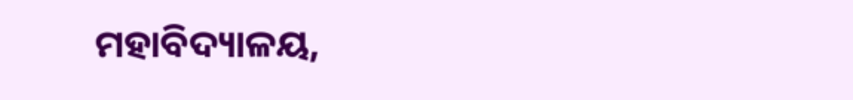ମହାବିଦ୍ୟାଳୟ,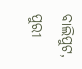ବାଲିପୁଟ, ପୁରୀ